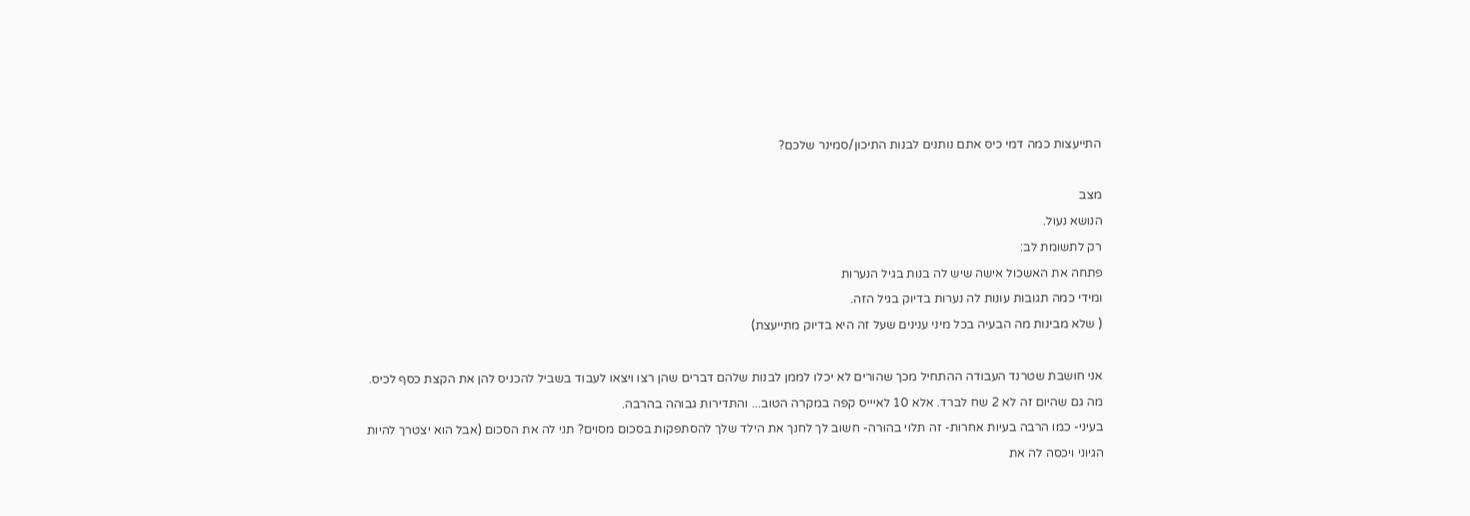התייעצות כמה דמי כיס אתם נותנים לבנות התיכון/סמינר שלכם?

מצב
הנושא נעול.
רק לתשומת לב:
פתחה את האשכול אישה שיש לה בנות בגיל הנערות
ומידי כמה תגובות עונות לה נערות בדיוק בגיל הזה.
( שלא מבינות מה הבעיה בכל מיני ענינים שעל זה היא בדיוק מתייעצת)

אני חושבת שטרנד העבודה ההתחיל מכך שהורים לא יכלו לממן לבנות שלהם דברים שהן רצו ויצאו לעבוד בשביל להכניס להן את הקצת כסף לכיס.
מה גם שהיום זה לא 2 שח לברד. אלא 10 לאיייס קפה במקרה הטוב... והתדירות גבוהה בהרבה.
בעיני- כמו הרבה בעיות אחרות- זה תלוי בהורה- חשוב לך לחנך את הילד שלך להסתפקות בסכום מסוים? תני לה את הסכום (אבל הוא יצטרך להיות הגיוני ויכסה לה את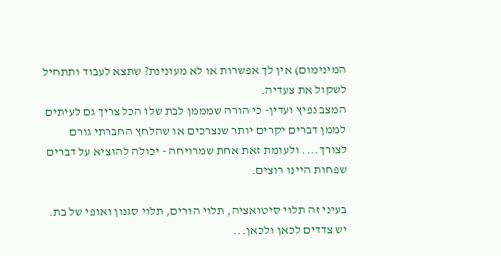המינימום) אין לך אפשרות או לא מעונינת? שתצא לעבוד ותתחיל לשקול את צעדיה.
המצב נפיץ ועדין- כי הורה שמממן לבת שלו הכל צריך גם לעיתים לממן דברים יקרים יותר שנצרכים או שהלחץ החברתי גורם לצורך.... ולעומת זאת אחת שמרויחה - יכולה להוציא על דברים שפחות היינו רוצים.

בעיני זה תלוי סיטואציה, תלוי הורים, תלוי סגנון ואופי של בת.
יש צדדים לכאן ולכאן...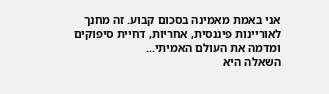אני באמת מאמינה בסכום קבוע. זה מחנך לאוריינות פיננסית, אחריות, דחיית סיפוקים ומדמה את העולם האמיתי...
השאלה היא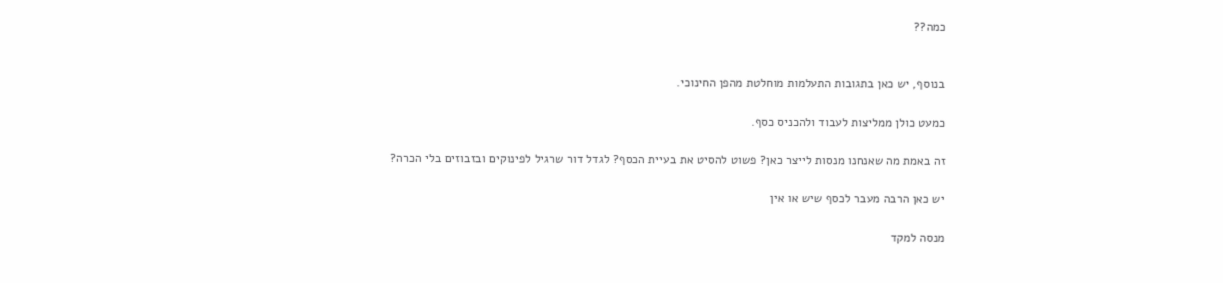כמה??


בנוסף, יש כאן בתגובות התעלמות מוחלטת מהפן החינוכי.

כמעט כולן ממליצות לעבוד ולהכניס כסף.

זה באמת מה שאנחנו מנסות לייצר כאן? פשוט להסיט את בעיית הכסף? לגדל דור שרגיל לפינוקים ובזבוזים בלי הכרה?

יש כאן הרבה מעבר לכסף שיש או אין

מנסה למקד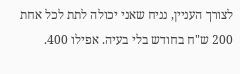לצורך העניין, נניח שאני יכולה לתת לכל אחת 200 ש"ח בחודש בלי בעיה. אפילו 400.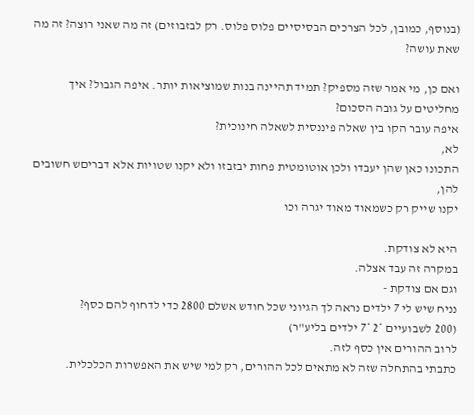(בנוסף, כמובן, לכל הצרכים הבסיסיים פלוס פלוס. רק לבזבוזים) זה מה שאני רוצה? זה מה שאת עושה?

ואם כן, מי אמר שזה מספיק? תמיד תהיינה בנות שמוציאות יותר. איפה הגבול? איך מחליטים על גובה הסכום?
איפה עובר הקו בין שאלה פיננסית לשאלה חינוכית?
לא,
התכונו כאן שהן יעבדו ולכן אוטומטית פחות יבזבזו ולא יקנו שטויות אלא דבריםש חשובים להן,
יקנו שייק רק כשמאוד מאוד יגרה וכו

היא לא צודקת.
במקרה זה עבד אצלה.
וגם אם צודקת -
נניח שיש לי 7 ילדים נראה לך הגיוני שכל חודש אשלם 2800 כדי לדחוף להם כסף?
(200 לשבועיים *2 *7 ילדים בליע"ר)
לרוב ההורים אין כסף לזה.
כתבתי בהתחלה שזה לא מתאים לכל ההורים, רק למי שיש את האפשרות הכלכלית.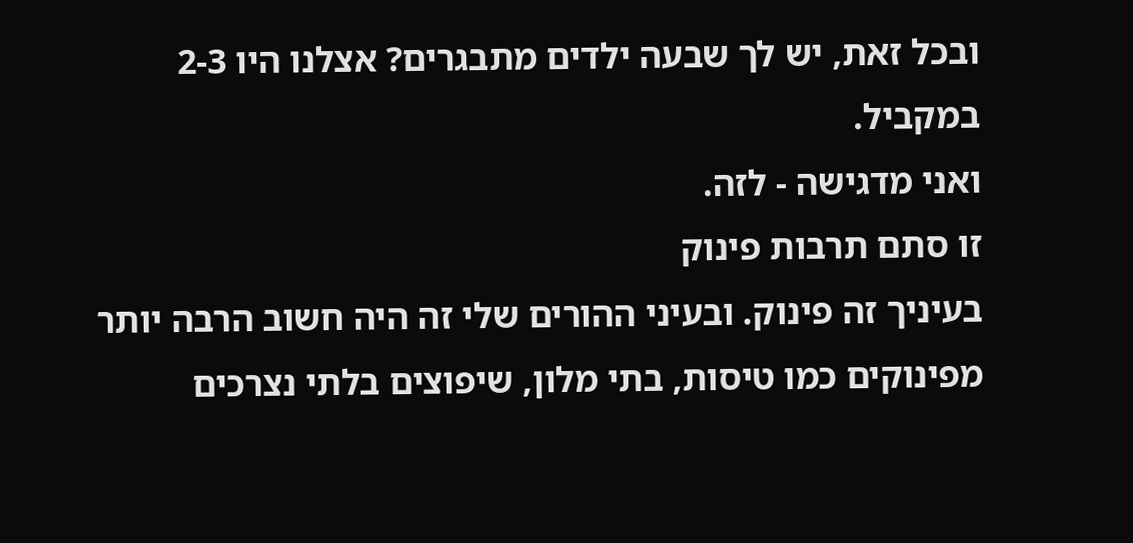ובכל זאת, יש לך שבעה ילדים מתבגרים? אצלנו היו 2-3 במקביל.
ואני מדגישה - לזה.
זו סתם תרבות פינוק
בעיניך זה פינוק. ובעיני ההורים שלי זה היה חשוב הרבה יותר מפינוקים כמו טיסות, בתי מלון, שיפוצים בלתי נצרכים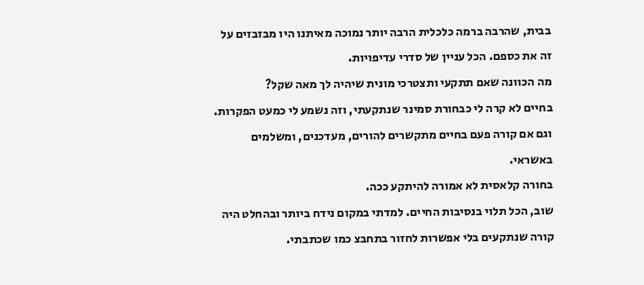בבית, שהרבה ברמה כלכלית הרבה יותר נמוכה מאיתנו היו מבזבזים על זה את כספם. הכל עניין של סדרי עדיפויות.
מה הכוונה שאם תתקעי ותצטרכי מונית שיהיה לך מאה שקל?
בחיים לא קרה לי כבחורת סמינר שנתקעתי, וזה נשמע לי כמעט הפקרות.
וגם אם קורה פעם בחיים מתקשרים להורים, מעדכנים, ומשלמים באשראי.
בחורה קלאסית לא אמורה להיתקע ככה.
שוב, הכל תלוי בנסיבות החיים. למדתי במקום נידח ביותר ובהחלט היה קורה שנתקעים בלי אפשרות לחזור בתחבצ כמו שכתבתי.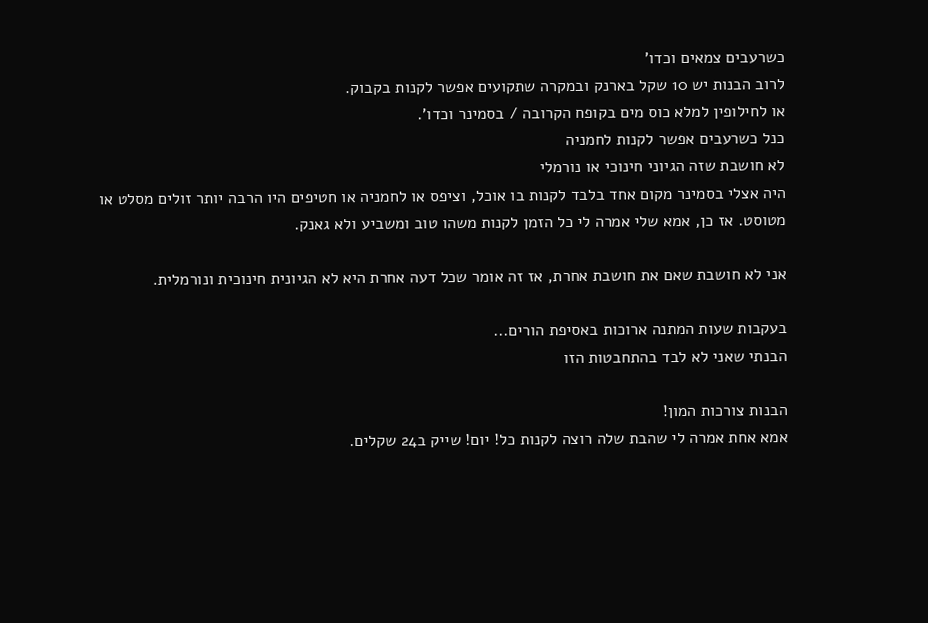כשרעבים צמאים וכדו'
לרוב הבנות יש 10 שקל בארנק ובמקרה שתקועים אפשר לקנות בקבוק.
או לחילופין למלא כוס מים בקופח הקרובה / בסמינר וכדו'.
כנל כשרעבים אפשר לקנות לחמניה
לא חושבת שזה הגיוני חינוכי או נורמלי
היה אצלי בסמינר מקום אחד בלבד לקנות בו אוכל, וציפס או לחמניה או חטיפים היו הרבה יותר זולים מסלט או מטוסט. אז כן, אמא שלי אמרה לי כל הזמן לקנות משהו טוב ומשביע ולא גאנק.

אני לא חושבת שאם את חושבת אחרת, אז זה אומר שכל דעה אחרת היא לא הגיונית חינוכית ונורמלית.

בעקבות שעות המתנה ארוכות באסיפת הורים...
הבנתי שאני לא לבד בהתחבטות הזו

הבנות צורכות המון!
אמא אחת אמרה לי שהבת שלה רוצה לקנות כל! יום! שייק ב24 שקלים.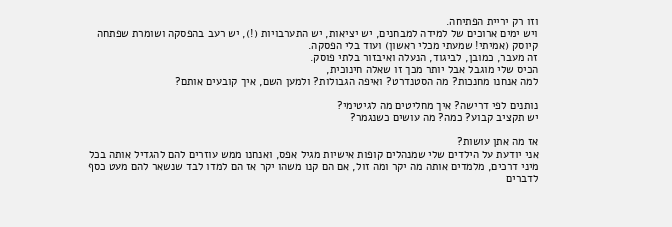וזו רק יריית הפתיחה.
ויש ימים ארוכים של למידה למבחנים, יש יציאות, יש התערבויות (!), יש רעב בהפסקה ושומרת שפתחה קיוסק (אמיתי! שמעתי מכלי ראשון) ועוד בלי הפסקה.
זה מעבר, כמובן, לביגוד, הנעלה ואיבזור בלתי פוסק.
הכיס שלי מוגבל אבל יותר מכך זו שאלה חינוכית,
למה אנחנו מחנכות? מה הסטנדרט? ואיפה הגבולות? ולמען השם, איך קובעים אותם?

נותנים לפי דרישה? איך מחליטים מה לגיטימי?
יש תקציב קבוע? כמה? מה עושים כשנגמר?

אז מה אתן עושות?
אני יודעת על הילדים שלי שמנהלים קופות אישיות מגיל אפס, ואנחנו ממש עוזרים להם להגדיל אותה בכל מיני דרכים, מלמדים אותה מה יקר ומה זול, אם הם קנו משהו יקר אז הם למדו לבד שנשאר להם מעט כסף לדברים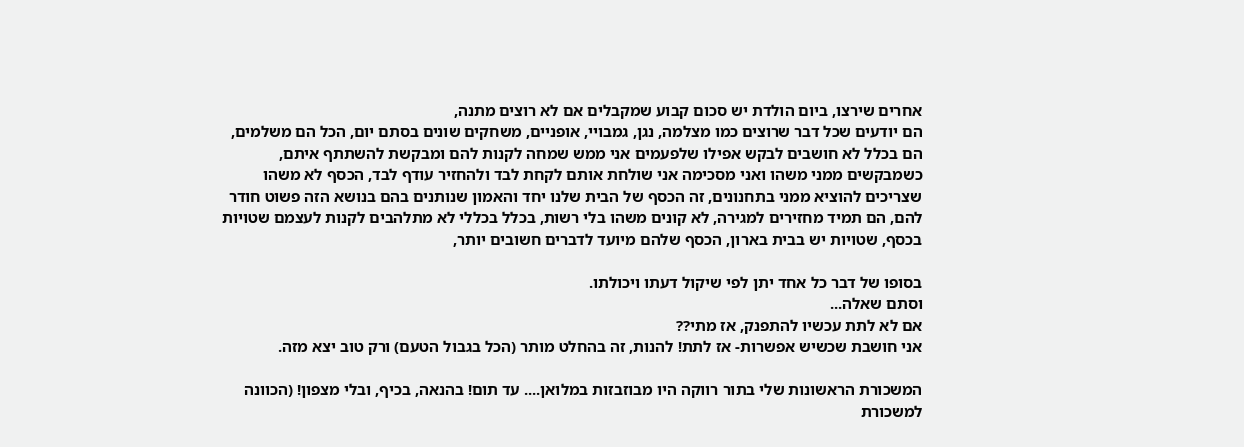אחרים שירצו, ביום הולדת יש סכום קבוע שמקבלים אם לא רוצים מתנה,
הם יודעים שכל דבר שרוצים כמו מצלמה, נגן, גמבויי, אופניים, משחקים שונים בסתם יום, הכל הם משלמים, הם בכלל לא חושבים לבקש אפילו שלפעמים אני ממש שמחה לקנות להם ומבקשת להשתתף איתם,
כשמבקשים ממני משהו ואני מסכימה אני שולחת אותם לקחת לבד ולהחזיר עודף לבד, הכסף לא משהו שצריכים להוציא ממני בתחנונים, זה הכסף של הבית שלנו יחד והאמון שנותנים בהם בנושא הזה פשוט חודר להם, הם תמיד מחזירים למגירה, לא קונים משהו בלי רשות, בכלל בכללי לא מתלהבים לקנות לעצמם שטויות בכסף, שטויות יש בבית בארון, הכסף שלהם מיועד לדברים חשובים יותר,

בסופו של דבר כל אחד יתן לפי שיקול דעתו ויכולתו.
וסתם שאלה...
אם לא לתת עכשיו להתפנק, אז מתי??
אני חושבת שכשיש אפשרות- אז לתת! להנות, זה בהחלט מותר (הכל בגבול הטעם) ורק טוב יצא מזה.

המשכורת הראשונות שלי בתור רווקה היו מבוזבזות במלואן.... עד תום! בהנאה, בכיף, ובלי מצפון! (הכוונה למשכורת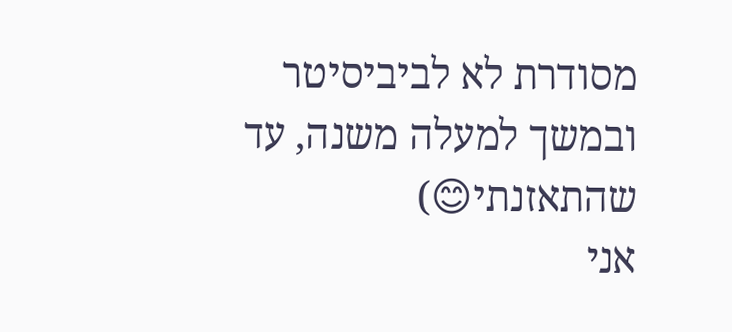מסודרת לא לביביסיטר ובמשך למעלה משנה, עד שהתאזנתי😊)
אני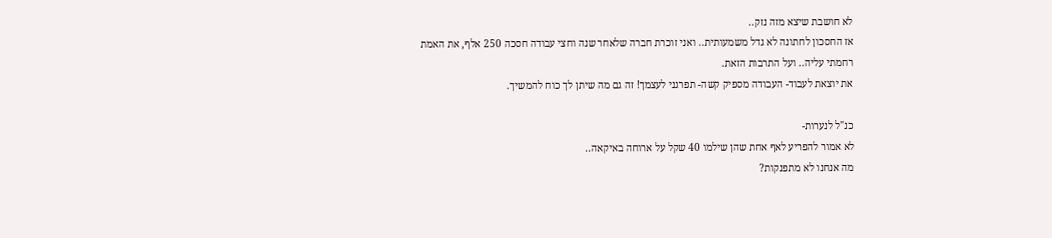לא חושבת שיצא מזה נזק..
אז החסכון לחתונה לא גדל משמעותית.. ואני זוכרת חברה שלאחר שנה וחצי עבודה חסכה 250 אלף, את האמת רחמתי עליה.. ועל התרבות הזאת.
את יוצאת לעבוד- העבודה מספיק קשה- תפרגני לעצמך! זה גם מה שיתן לך כוח להמשיך.

כנ"ל לנערות-
לא אמור להפריע לאף אחת שהן שילמו 40 שקל על ארוחה באיקאה..
מה אנחנו לא מתפנקות?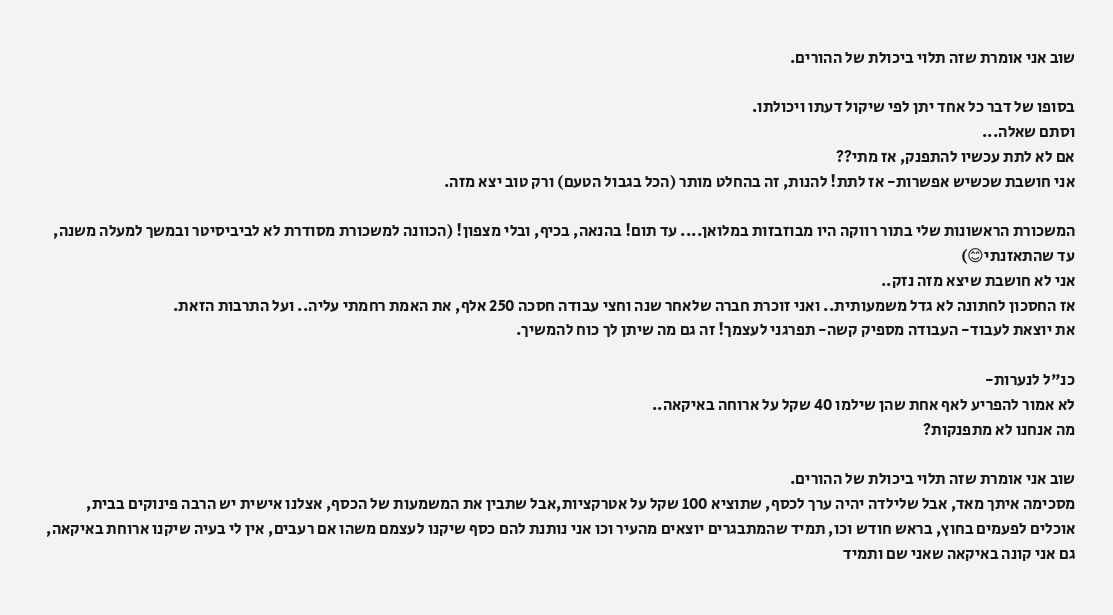שוב אני אומרת שזה תלוי ביכולת של ההורים.

בסופו של דבר כל אחד יתן לפי שיקול דעתו ויכולתו.
וסתם שאלה...
אם לא לתת עכשיו להתפנק, אז מתי??
אני חושבת שכשיש אפשרות- אז לתת! להנות, זה בהחלט מותר (הכל בגבול הטעם) ורק טוב יצא מזה.

המשכורת הראשונות שלי בתור רווקה היו מבוזבזות במלואן.... עד תום! בהנאה, בכיף, ובלי מצפון! (הכוונה למשכורת מסודרת לא לביביסיטר ובמשך למעלה משנה, עד שהתאזנתי😊)
אני לא חושבת שיצא מזה נזק..
אז החסכון לחתונה לא גדל משמעותית.. ואני זוכרת חברה שלאחר שנה וחצי עבודה חסכה 250 אלף, את האמת רחמתי עליה.. ועל התרבות הזאת.
את יוצאת לעבוד- העבודה מספיק קשה- תפרגני לעצמך! זה גם מה שיתן לך כוח להמשיך.

כנ"ל לנערות-
לא אמור להפריע לאף אחת שהן שילמו 40 שקל על ארוחה באיקאה..
מה אנחנו לא מתפנקות?

שוב אני אומרת שזה תלוי ביכולת של ההורים.
מסכימה איתך מאד, אבל שלילדה יהיה ערך לכסף, שתוציא 100 שקל על אטרקציות,אבל שתבין את המשמעות של הכסף, אצלנו אישית יש הרבה פינוקים בבית, אוכלים לפעמים בחוץ, בראש חודש וכו, תמיד שהמתבגרים יוצאים מהעיר וכו אני נותנת להם כסף שיקנו לעצמם משהו אם רעבים, אין לי בעיה שיקנו ארוחת באיקאה, גם אני קונה באיקאה שאני שם ותמיד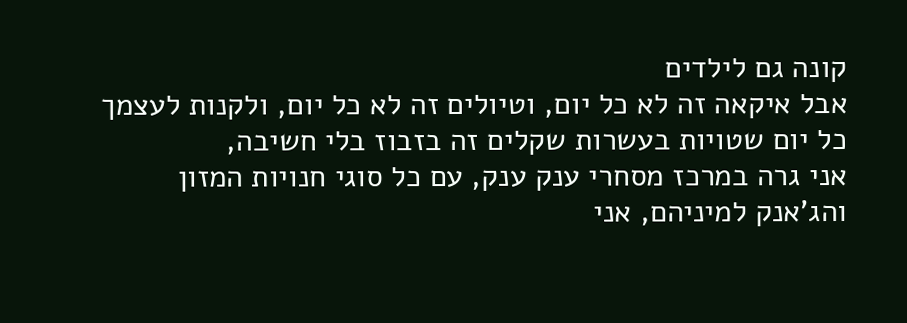קונה גם לילדים
אבל איקאה זה לא כל יום, וטיולים זה לא כל יום, ולקנות לעצמך כל יום שטויות בעשרות שקלים זה בזבוז בלי חשיבה,
אני גרה במרכז מסחרי ענק ענק, עם כל סוגי חנויות המזון והג'אנק למיניהם, אני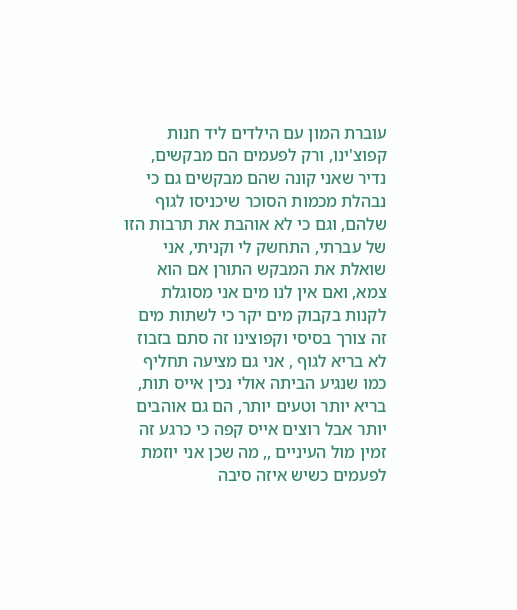עוברת המון עם הילדים ליד חנות קפוצ'ינו, ורק לפעמים הם מבקשים, נדיר שאני קונה שהם מבקשים גם כי נבהלת מכמות הסוכר שיכניסו לגוף שלהם, וגם כי לא אוהבת את תרבות הזו של עברתי, התחשק לי וקניתי, אני שואלת את המבקש התורן אם הוא צמא, ואם אין לנו מים אני מסוגלת לקנות בקבוק מים יקר כי לשתות מים זה צורך בסיסי וקפוצינו זה סתם בזבוז לא בריא לגוף , אני גם מציעה תחליף כמו שנגיע הביתה אולי נכין אייס תות, בריא יותר וטעים יותר, הם גם אוהבים יותר אבל רוצים אייס קפה כי כרגע זה זמין מול העיניים ,, מה שכן אני יוזמת לפעמים כשיש איזה סיבה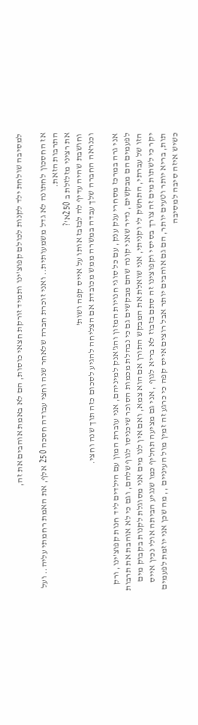למסיבה שולחת ילד לקנות לכולם קפוצ'ינו ותמיד זורקת חצאי כוסות, הם לא באמת אוהבים את זה,

אז החסכון לחתונה לא גדל משמעותית.. ואני זוכרת חברה שלאחר שנה וחצי עבודה חסכה 250 אלף, את האמת רחמתי עליה.. ועל התרבות הזאת.
את רציני מזלזלת ב 250א'?
וחושבת שהיה עדיף לה לבזבז אותו על אייס קפה ושות'
וכנראה החברה שלך עבדה במשרה ממש מכובדת אם הצליחה להגיע לסכום כזה תוך שנה וחצי.

אני גרה במרכז מסחרי ענק ענק, עם כל סוגי חנויות המזון והג'אנק למיניהם, אני עוברת המון עם הילדים ליד חנות קפוצ'ינו, ורק לפעמים הם מבקשים, נדיר שאני קונה שהם מבקשים גם כי נבהלת מכמות הסוכר שיכניסו לגוף שלהם, וגם כי לא אוהבת את תרבות הזו של עברתי, התחשק לי וקניתי, אני שואלת את המבקש התורן אם הוא צמא, ואם אין לנו מים אני מסוגלת לקנות בקבוק מים יקר כי לשתות מים זה צורך בסיסי וקפוצינו זה סתם בזבוז לא בריא לגוף , אני גם מציעה תחליף כמו שנגיע הביתה אולי נכין אייס תות, בריא יותר וטעים יותר, הם גם אוהבים יותר אבל רוצים אייס קפה כי כרגע זה זמין מול העיניים ,, מה שכן אני יוזמת לפעמים כשיש איזה סיבה למסיבה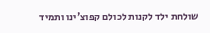שולחת ילד לקנות לכולם קפוצ'ינו ותמיד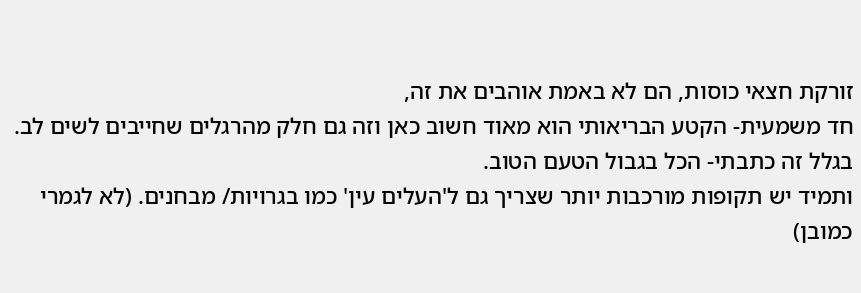זורקת חצאי כוסות, הם לא באמת אוהבים את זה,
חד משמעית- הקטע הבריאותי הוא מאוד חשוב כאן וזה גם חלק מהרגלים שחייבים לשים לב.
בגלל זה כתבתי- הכל בגבול הטעם הטוב.
ותמיד יש תקופות מורכבות יותר שצריך גם ל'העלים עין' כמו בגרויות/ מבחנים. (לא לגמרי כמובן)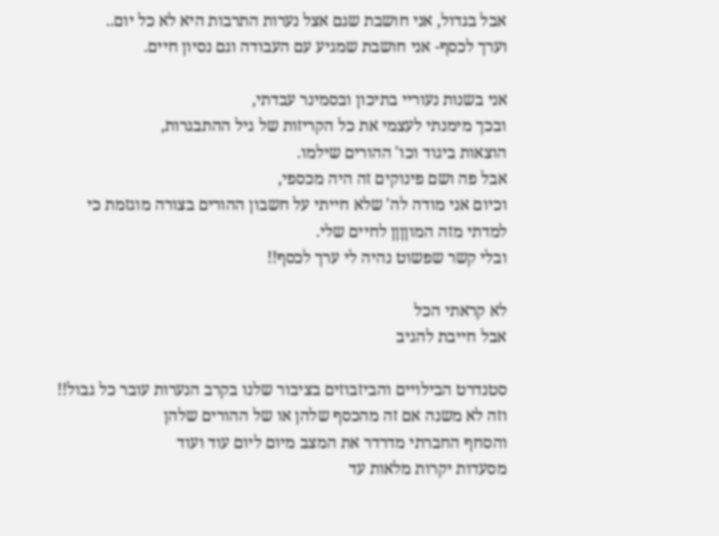אבל בגדול, אני חושבת שגם אצל נערות התרבות היא לא כל יום..
וערך לכסף- אני חושבת שמגיע עם העבודה וגם נסיון חיים.

אני בשנות נעוריי בתיכון ובסמינר עבדתי,
ובכך מימנתי לעצמי את כל הקריזות של גיל ההתבגרות,
הוצאות ביגוד וכו' ההורים שילמו.
אבל פה ושם פינוקים זה היה מכספי,
וכיום אני מודה לה' שלא חייתי על חשבון ההורים בצורה מוגזמת כי למדתי מזה המוןןןן לחיים שלי.
ובלי קשר שפשוט נהיה לי ערך לכסף!!

לא קראתי הכל
אבל חייבת להגיב

סטנדרט הבילויים והביזבוזים בציבור שלנו בקרב הנערות עובר כל גבול!!
וזה לא משנה אם זה מהכסף שלהן או של ההורים שלהן
והסחף החברתי מדרדר את המצב מיום ליום עוד ועוד
מסעדות יקרות מלאות עד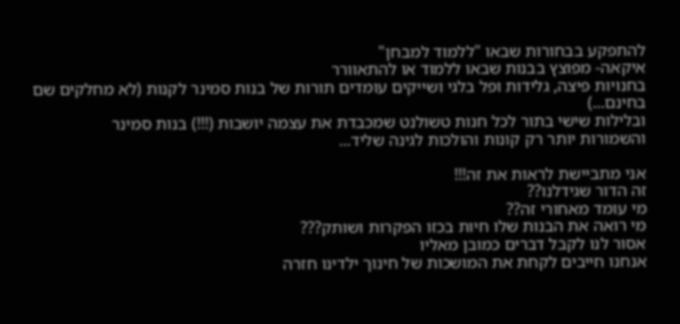להתפקע בבחורות שבאו "ללמוד למבחן"
איקאה- מפוצץ בבנות שבאו ללמוד או להתאוורר
בחנויות פיצה, גלידות ופל בלגי ושייקים עומדים תורות של בנות סמינר לקנות (לא מחלקים שם בחינם...)
ובלילות שישי בתור לכל חנות טשולנט שמכבדת את עצמה יושבות (!!!) בנות סמינר
והשמורות יותר רק קונות והולכות לגינה שליד...

אני מתביישת לראות את זה!!!
זה הדור שגידלנו??
מי עומד מאחורי זה??
מי רואה את הבנות שלו חיות בכזו הפקרות ושותק???
אסור לנו לקבל דברים כמובן מאליו
אנחנו חייבים לקחת את המושכות של חינוך ילדינו חזרה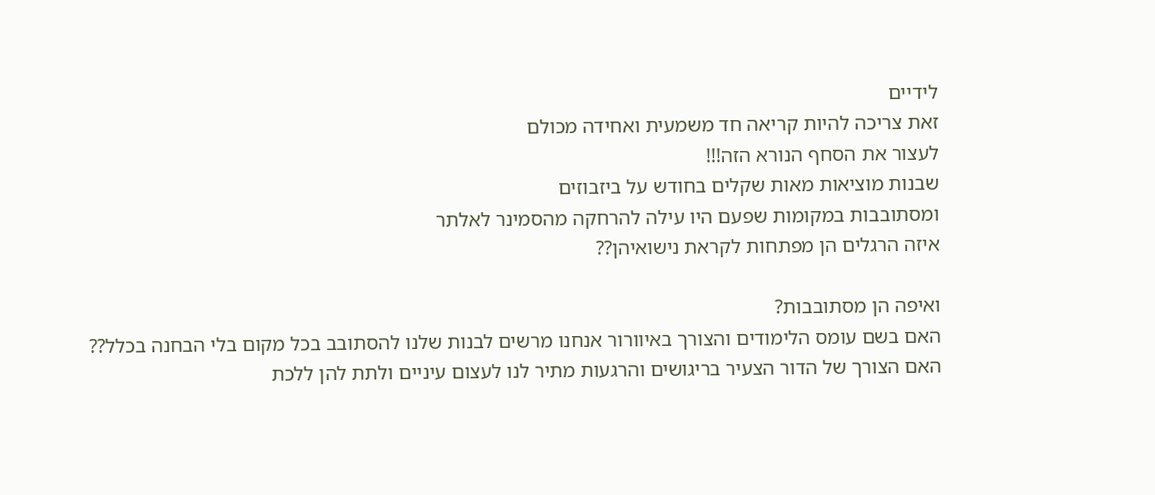לידיים
זאת צריכה להיות קריאה חד משמעית ואחידה מכולם
לעצור את הסחף הנורא הזה!!!
שבנות מוציאות מאות שקלים בחודש על ביזבוזים
ומסתובבות במקומות שפעם היו עילה להרחקה מהסמינר לאלתר
איזה הרגלים הן מפתחות לקראת נישואיהן??

ואיפה הן מסתובבות?
האם בשם עומס הלימודים והצורך באיוורור אנחנו מרשים לבנות שלנו להסתובב בכל מקום בלי הבחנה בכלל??
האם הצורך של הדור הצעיר בריגושים והרגעות מתיר לנו לעצום עיניים ולתת להן ללכת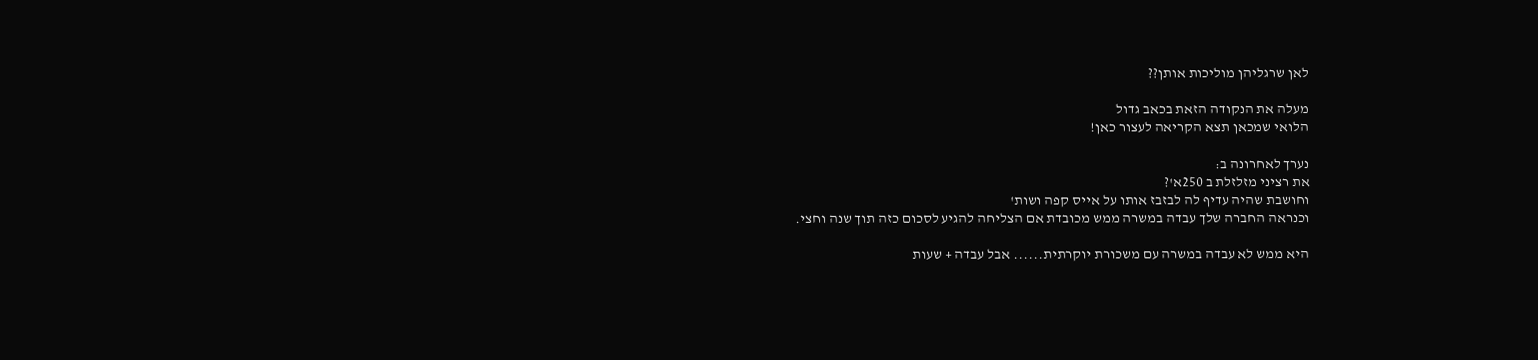לאן שרגליהן מוליכות אותן??

מעלה את הנקודה הזאת בכאב גדול
הלואי שמכאן תצא הקריאה לעצור כאן!

נערך לאחרונה ב:
את רציני מזלזלת ב 250א'?
וחושבת שהיה עדיף לה לבזבז אותו על אייס קפה ושות'
וכנראה החברה שלך עבדה במשרה ממש מכובדת אם הצליחה להגיע לסכום כזה תוך שנה וחצי.

היא ממש לא עבדה במשרה עם משכורת יוקרתית...... אבל עבדה + שעות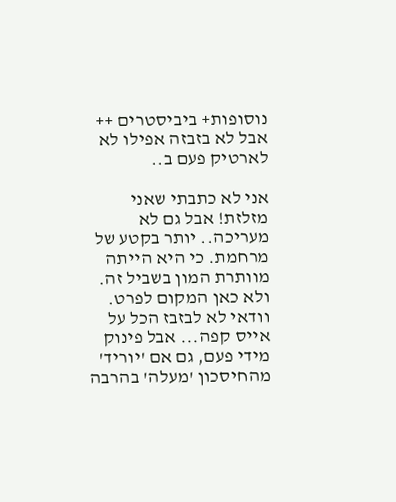נוסופות+ ביביסטרים ++
אבל לא בזבזה אפילו לא לארטיק פעם ב..

אני לא כתבתי שאני מזלזת! אבל גם לא מעריכה.. יותר בקטע של מרחמת. כי היא הייתה מוותרת המון בשביל זה. ולא כאן המקום לפרט.
וודאי לא לבזבז הכל על אייס קפה... אבל פינוק מידי פעם, גם אם 'יוריד' מהחיסכון 'מעלה' בהרבה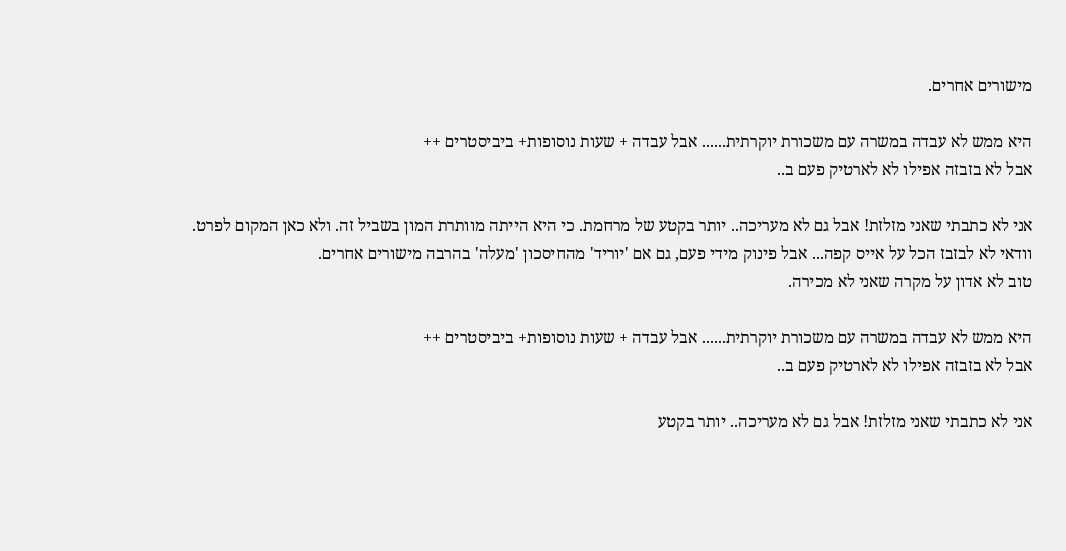מישורים אחרים.

היא ממש לא עבדה במשרה עם משכורת יוקרתית...... אבל עבדה + שעות נוסופות+ ביביסטרים ++
אבל לא בזבזה אפילו לא לארטיק פעם ב..

אני לא כתבתי שאני מזלזת! אבל גם לא מעריכה.. יותר בקטע של מרחמת. כי היא הייתה מוותרת המון בשביל זה. ולא כאן המקום לפרט.
וודאי לא לבזבז הכל על אייס קפה... אבל פינוק מידי פעם, גם אם 'יוריד' מהחיסכון 'מעלה' בהרבה מישורים אחרים.
טוב לא אדון על מקרה שאני לא מכירה.

היא ממש לא עבדה במשרה עם משכורת יוקרתית...... אבל עבדה + שעות נוסופות+ ביביסטרים ++
אבל לא בזבזה אפילו לא לארטיק פעם ב..

אני לא כתבתי שאני מזלזת! אבל גם לא מעריכה.. יותר בקטע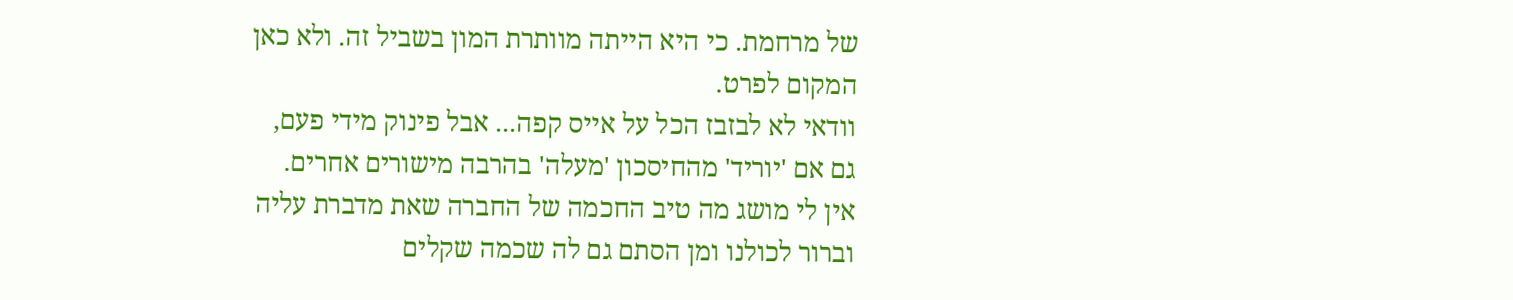של מרחמת. כי היא הייתה מוותרת המון בשביל זה. ולא כאן המקום לפרט.
וודאי לא לבזבז הכל על אייס קפה... אבל פינוק מידי פעם, גם אם 'יוריד' מהחיסכון 'מעלה' בהרבה מישורים אחרים.
אין לי מושג מה טיב החכמה של החברה שאת מדברת עליה וברור לכולנו ומן הסתם גם לה שכמה שקלים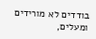בודדים לא מורידים ומעלים,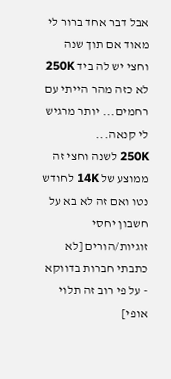אבל דבר אחד ברור לי מאוד אם תוך שנה וחצי יש לה ביד 250K לא כזה מהר הייתי עם רחמים... יותר מרגיש לי קנאה...
250K לשנה וחצי זה ממוצע של 14K לחודש נטו ואם זה לא בא על חשבון יחסי זוגיות/הורים [לא כתבתי חברות בדווקא - על פי רוב זה תלוי אופי]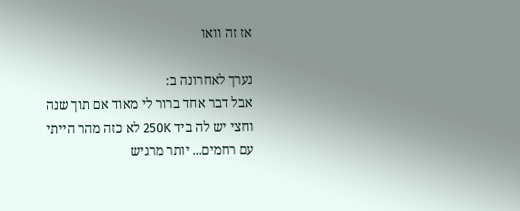אז זה וואו

נערך לאחרונה ב:
אבל דבר אחד ברור לי מאוד אם תוך שנה וחצי יש לה ביד 250K לא כזה מהר הייתי עם רחמים... יותר מרגיש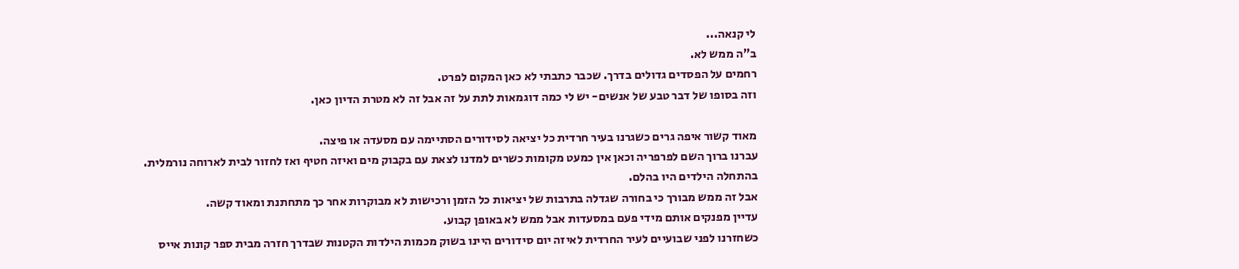לי קנאה...
ב"ה ממש לא.
רחמים על הפסדים גדולים בדרך. שכבר כתבתי לא כאן המקום לפרט.
וזה בסופו של דבר טבע של אנשים- יש לי כמה דוגמאות לתת על זה אבל זה לא מטרת הדיון כאן.

מאוד קשור איפה גרים כשגרנו בעיר חרדית כל יציאה לסידורים הסתיימה עם מסעדה או פיצה.
עברנו ברוך השם לפרפריה וכאן אין כמעט מקומות כשרים למדנו לצאת עם בקבוק מים ואיזה חטיף ואז לחזור לבית לארוחה נורמלית. בהתחלה הילדים היו בהלם.
אבל זה ממש מבורך כי בחורה שגדלה בתרבות של יציאות כל הזמן ורכישות לא מבוקרות אחר כך מתחתנת ומאוד קשה.
עדיין מפנקים אותם מידי פעם במסעדות אבל ממש לא באופן קבוע.
כשחזרנו לפני שבועיים לעיר החרדית לאיזה יום סידורים היינו בשוק מכמות הילדות הקטנות שבדרך חזרה מבית ספר קונות אייס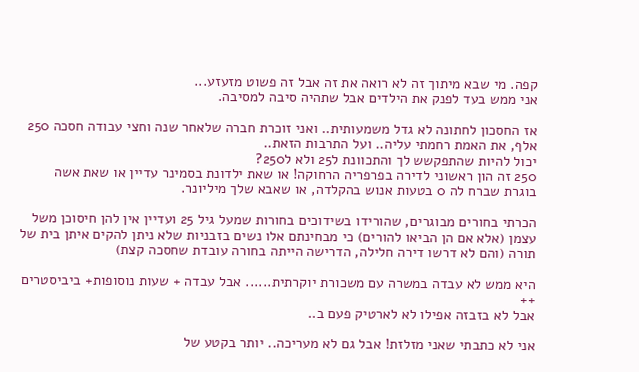קפה. מי שבא מיתוך זה לא רואה את זה אבל זה פשוט מזעזע...
אני ממש בעד לפנק את הילדים אבל שתהיה סיבה למסיבה.

אז החסכון לחתונה לא גדל משמעותית.. ואני זוכרת חברה שלאחר שנה וחצי עבודה חסכה 250 אלף, את האמת רחמתי עליה.. ועל התרבות הזאת..
יכול להיות שהתפקשש לך והתכוונת ל25 ולא ל250?
250 זה הון ראשוני לדירה בפרפריה הרחוקה! או שאת ילדונת בסמינר עדיין או שאת אשה בוגרת שברח לה 0 בטעות אנוש בהקלדה, או שאבא שלך מיליונר.

הכרתי בחורים מבוגרים, שהורידו בשידוכים בחורות שמעל גיל 25 ועדיין אין להן חיסוכן משל עצמן (אלא אם הן הביאו להורים) כי מבחינתם אלו נשים בזבניות שלא ניתן להקים איתן בית של תורה (והם לא דרשו דירה חלילה, הדרישה הייתה בחורה עובדת שחסכה קצת)

היא ממש לא עבדה במשרה עם משכורת יוקרתית...... אבל עבדה + שעות נוסופות+ ביביסטרים ++
אבל לא בזבזה אפילו לא לארטיק פעם ב..

אני לא כתבתי שאני מזלזת! אבל גם לא מעריכה.. יותר בקטע של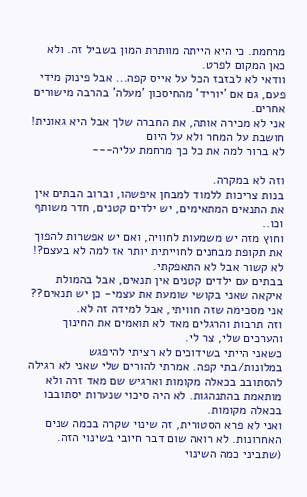מרחמת. כי היא הייתה מוותרת המון בשביל זה. ולא כאן המקום לפרט.
וודאי לא לבזבז הכל על אייס קפה... אבל פינוק מידי פעם, גם אם 'יוריד' מהחיסכון 'מעלה' בהרבה מישורים אחרים.
אני לא מכירה אותה, את החברה שלך אבל היא גאונית!
חושבת על המחר ולא על היום
לא ברור למה את כל כך מרחמת עליה---

וזה לא במקרה.
בנות צריכות ללמוד למבחן איפשהו, וברוב הבתים אין את התנאים המתאימים, יש ילדים קטנים, חדר משותף וכו..
וחוץ מזה יש משמעות לחוויה, ואם יש אפשרות להפוך את תקופת מבחנים לחוייתית יותר אז למה לא בעצם?!
לא קשור אבל לא התאפקתי.
בבתים עם ילדים קטנים אין תנאים, אבל בהמולת איקאה שאני בקושי שומעת את עצמי- כן יש תנאים??
אני מסכימה שזה חוויתי, אבל למידה זה לא.
וזה תרבות והרגלים מאד לא תואמים את החינוך והערכים שלי, צר לי.
כשאני הייתי בשידוכים לא רציתי להיפגש במלונות/בתי קפה. אמרתי להורים שלי שאני לא רגילה להסתובב בכאלה מקומות וארגיש שם מאד זרה ולא מותאמת בהתנהגות. לא היה סיכוי שנערות יסתובבו בכאלה מקומות.
ואני לא פרא הסטורית, זה שינוי שקרה בכמה שנים האחרונות. לא רואה שום דבר חיובי בשינוי הזה.
(שתביני כמה השינוי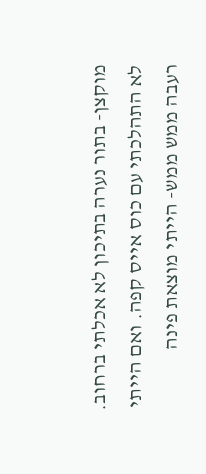מוקצן- בתור נערה בתיכון לא אכלתי ברחוב. לא התהלכתי עם כוס אייס קפה. ואם הייתי רעבה ממש ממש- הייתי מוצאת פינה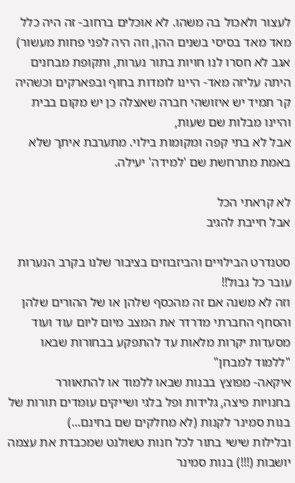לעצור ולאכול בה משהו. לא אוכלים ברחוב- זה היה כלל מאד מאד בסיסי בשנים ההן, וזה היה לפני פחות מעשור)
אגב לא חסרו לנו חויות בתור נערות, ותקופת מבחנים היתה עליזה מאד- היינו לומדות בחוף ובפארקים וכשהיה קר תמיד יש איזושהי חברה שאצלה כן יש מקום בבית והיינו מבלות שם שעות,
אבל לא בתי קפה ומקומות בילוי. מתערבת איתך שלא באמת מתרחשת שם 'למידה' יעילה.

לא קראתי הכל
אבל חייבת להגיב

סטנדרט הבילויים והביזבוזים בציבור שלנו בקרב הנערות עובר כל גבול!!
וזה לא משנה אם זה מהכסף שלהן או של ההורים שלהן
והסחף החברתי מדרדר את המצב מיום ליום עוד ועוד
מסעדות יקרות מלאות עד להתפקע בבחורות שבאו "ללמוד למבחן"
איקאה- מפוצץ בבנות שבאו ללמוד או להתאוורר
בחנויות פיצה, גלידות ופל בלגי ושייקים עומדים תורות של בנות סמינר לקנות (לא מחלקים שם בחינם...)
ובלילות שישי בתור לכל חנות טשולנט שמכבדת את עצמה יושבות (!!!) בנות סמינר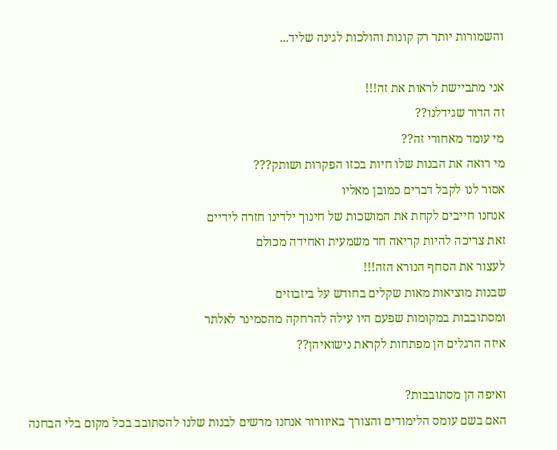והשמורות יותר רק קונות והולכות לגינה שליד...

אני מתביישת לראות את זה!!!
זה הדור שגידלנו??
מי עומד מאחורי זה??
מי רואה את הבנות שלו חיות בכזו הפקרות ושותק???
אסור לנו לקבל דברים כמובן מאליו
אנחנו חייבים לקחת את המושכות של חינוך ילדינו חזרה לידיים
זאת צריכה להיות קריאה חד משמעית ואחידה מכולם
לעצור את הסחף הנורא הזה!!!
שבנות מוציאות מאות שקלים בחודש על ביזבוזים
ומסתובבות במקומות שפעם היו עילה להרחקה מהסמינר לאלתר
איזה הרגלים הן מפתחות לקראת נישואיהן??

ואיפה הן מסתובבות?
האם בשם עומס הלימודים והצורך באיוורור אנחנו מרשים לבנות שלנו להסתובב בכל מקום בלי הבחנה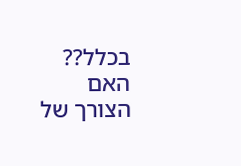בכלל??
האם הצורך של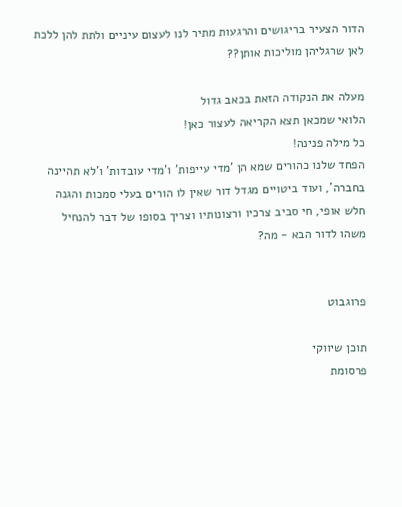הדור הצעיר בריגושים והרגעות מתיר לנו לעצום עיניים ולתת להן ללכת לאן שרגליהן מוליכות אותן??

מעלה את הנקודה הזאת בכאב גדול
הלואי שמכאן תצא הקריאה לעצור כאן!
כל מילה פנינה!
הפחד שלנו כהורים שמא הן 'מדי עייפות' ו'מדי עובדות' ו'לא תהיינה בחברה', ועוד ביטויים מגדל דור שאין לו הורים בעלי סמכות והגנה חלש אופי, חי סביב צרכיו ורצונותיו וצריך בסופו של דבר להנחיל משהו לדור הבא - מה?


פרוגבוט

תוכן שיווקי
פרסומת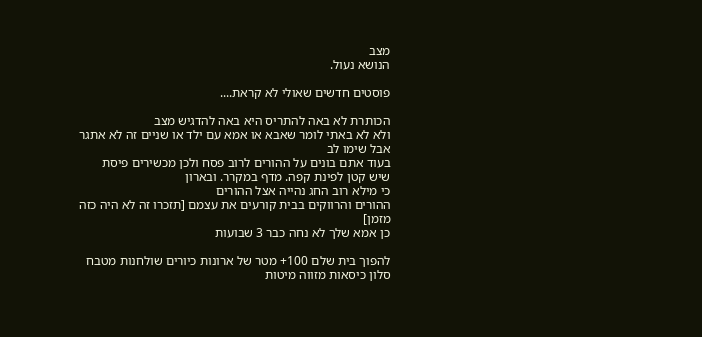מצב
הנושא נעול.

פוסטים חדשים שאולי לא קראת....

הכותרת לא באה להתריס היא באה להדגיש מצב
ולא לא באתי לומר שאבא או אמא עם ילד או שניים זה לא אתגר
אבל שימו לב
בעוד אתם בונים על ההורים לרוב פסח ולכן מכשירים פיסת שיש קטן לפינת קפה. מדף במקרר. ובארון
כי מילא רוב החג נהייה אצל ההורים
ההורים והרווקים בבית קורעים את עצמם [תזכרו זה לא היה כזה מזמן]
כן אמא שלך לא נחה כבר 3 שבועות

להפוך בית שלם 100+ מטר של ארונות כיורים שולחנות מטבח סלון כיסאות מזווה מיטות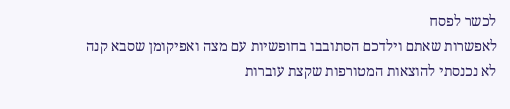לכשר לפסח
לאפשרות שאתם וילדכם הסתובבו בחופשיות עם מצה ואפיקומן שסבא קנה
לא נכנסתי להוצאות המטורפות שקצת עוברות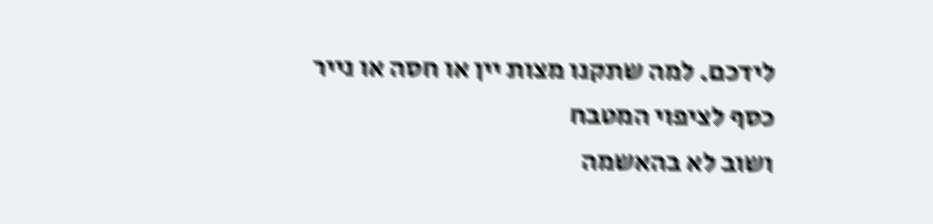לידכם. למה שתקנו מצות יין או חסה או נייר כסף לציפוי המטבח
ושוב לא בהאשמה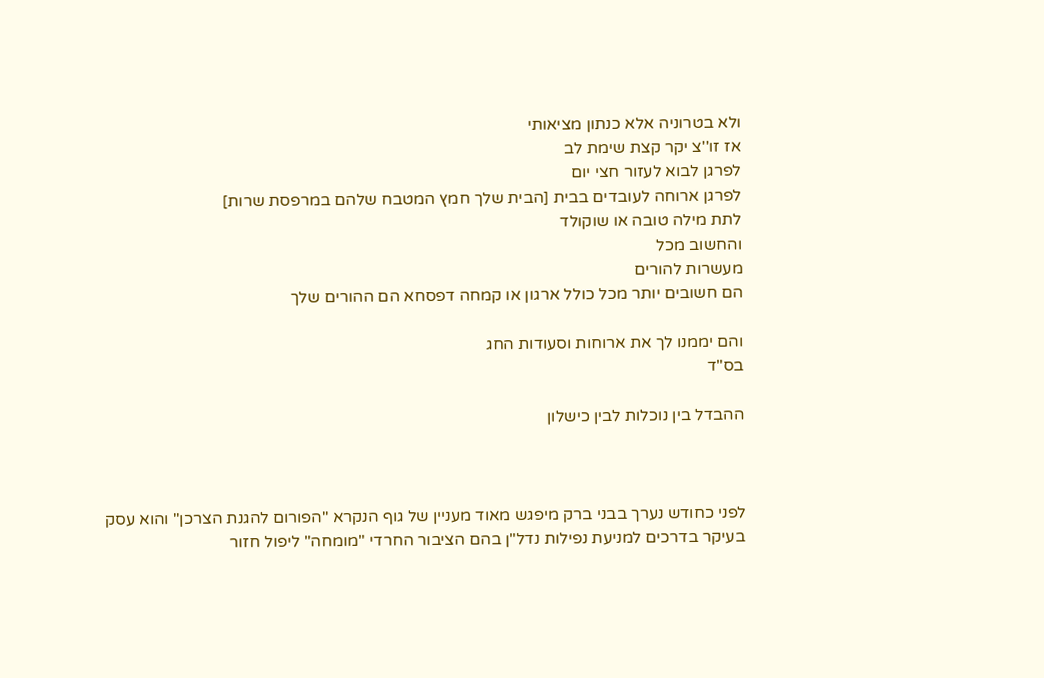ולא בטרוניה אלא כנתון מציאותי
אז זו''צ יקר קצת שימת לב
לפרגן לבוא לעזור חצי יום
לפרגן ארוחה לעובדים בבית [הבית שלך חמץ המטבח שלהם במרפסת שרות]
לתת מילה טובה או שוקולד
והחשוב מכל
מעשרות להורים
הם חשובים יותר מכל כולל ארגון או קמחה דפסחא הם ההורים שלך

והם יממנו לך את ארוחות וסעודות החג
בס"ד

ההבדל בין נוכלות לבין כישלון



לפני כחודש נערך בבני ברק מיפגש מאוד מעניין של גוף הנקרא "הפורום להגנת הצרכן" והוא עסק בעיקר בדרכים למניעת נפילות נדל"ן בהם הציבור החרדי "מומחה" ליפול חזור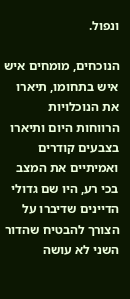ונפול.

הנוכחים, מומחים איש איש בתחומו, תיארו את הנוכלויות הרווחות היום ותיארו בצבעים קודרים ואמיתיים את המצב בכי רע, היו שם גדולי הדיינים שדיברו על הצורך להבטיח שהדור השני לא עושה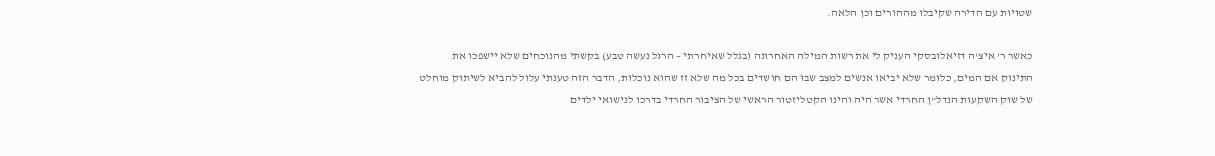שטויות עם הדירה שקיבלו מההורים וכן הלאה.

כאשר ר' איצ'ה דזיאלובסקי העניק לי את רשות המילה האחרונה (בגלל שאיחרתי – הרגל נעשה טבע) בקשתי מהנוכחים שלא יישפכו את התינוק אם המים, כלומר שלא יביאו אנשים למצב שבו הם חושדים בכל מה שלא זז שהוא נוכלות, הדבר הזה טענתי עלול להביא לשיתוק מוחלט של שוק השקעות הנדל"ן החרדי אשר היה והינו הקטליזטור הראשי של הציבור החרדי בדרכו לנישואי ילדים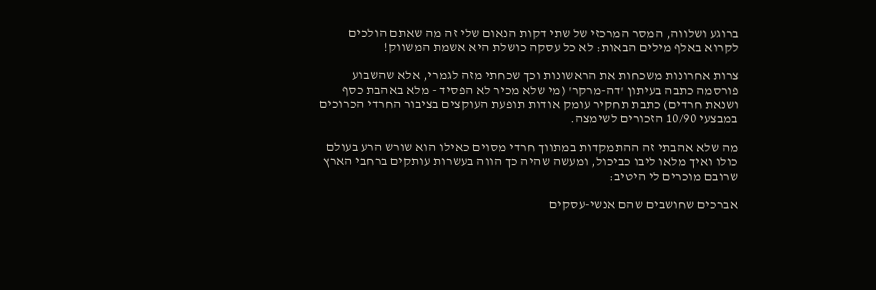ברוגע ושלווה, המסר המרכזי של שתי דקות הנאום שלי זה מה שאתם הולכים לקרוא באלף מילים הבאות: לא כל עסקה כושלת היא אשמת המשווק!

צרות אחרונות משכחות את הראשונות וכך שכחתי מזה לגמרי, אלא שהשבוע פורסמה כתבה בעיתון 'דה-מרקר' (מי שלא מכיר לא הפסיד - מלא באהבת כסף ושנאת חרדים) כתבת תחקיר עומק אודות תופעת העוקצים בציבור החרדי הכרוכים במבצעי 10/90 הזכורים לשימצה.

מה שלא אהבתי זה ההתמקדות במתווך חרדי מסוים כאילו הוא שורש הרע בעולם כולו ואיך מלאו ליבו כביכול, ומעשה שהיה כך הווה בעשרות עותקים ברחבי הארץ שרובם מוכרים לי היטיב:

אברכים שחושבים שהם אנשי-עסקים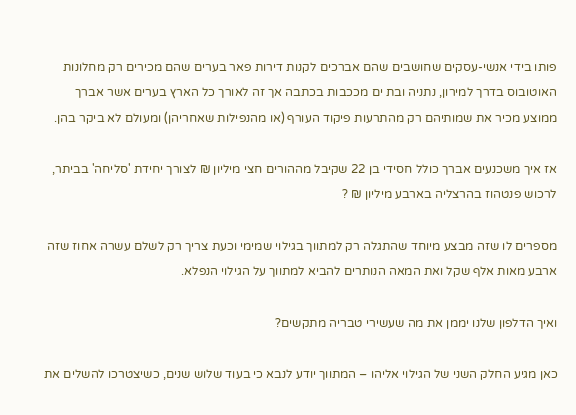פותו בידי אנשי-עסקים שחושבים שהם אברכים לקנות דירות פאר בערים שהם מכירים רק מחלונות האוטובוס בדרך למירון, נתניה ובת ים מככבות בכתבה אך זה לאורך כל הארץ בערים אשר אברך ממוצע מכיר את שמותיהם רק מהתרעות פיקוד העורף (או מהנפילות שאחריהן) ומעולם לא ביקר בהן.

אז איך משכנעים אברך כולל חסידי בן 22 שקיבל מההורים חצי מיליון ₪ לצורך יחידת 'סליחה' בביתר, לרכוש פנטהוז בהרצליה בארבע מיליון ₪ ?

מספרים לו שזה מבצע מיוחד שהתגלה רק למתווך בגילוי שמימי וכעת צריך רק לשלם עשרה אחוז שזה ארבע מאות אלף שקל ואת המאה הנותרים להביא למתווך על הגילוי הנפלא.

ואיך הדלפון שלנו יממן את מה שעשירי טבריה מתקשים?

כאן מגיע החלק השני של הגילוי אליהו – המתווך יודע לנבא כי בעוד שלוש שנים, כשיצטרכו להשלים את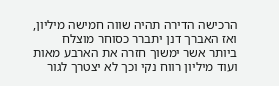הרכישה הדירה תהיה שווה חמישה מיליון, ואז האברך דנן יתברר כסוחר מוצלח ביותר אשר ימשוך חזרה את הארבע מאות ועוד מיליון רווח נקי וכך לא יצטרך לגור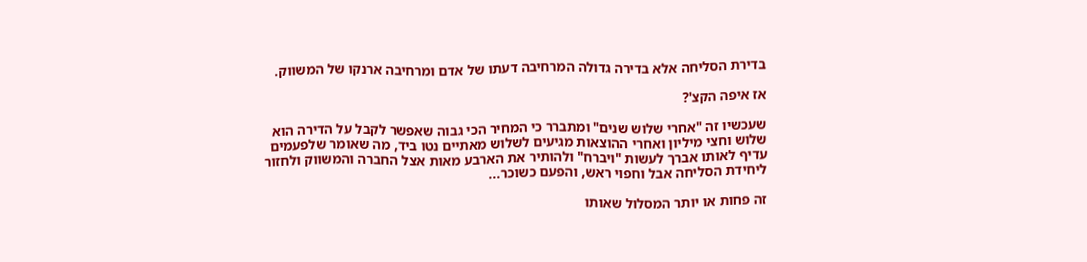בדירת הסליחה אלא בדירה גדולה המרחיבה דעתו של אדם ומרחיבה ארנקו של המשווק.

אז איפה הקצ'?

שעכשיו זה "אחרי שלוש שנים" ומתברר כי המחיר הכי גבוה שאפשר לקבל על הדירה הוא שלוש וחצי מיליון ואחרי ההוצאות מגיעים לשלוש מאתיים נטו ביד, מה שאומר שלפעמים עדיף לאותו אברך לעשות "ויברח" ולהותיר את הארבע מאות אצל החברה והמשווק ולחזור ליחידת הסליחה אבל וחפוי ראש, והפעם כשוכר...

זה פחות או יותר המסלול שאותו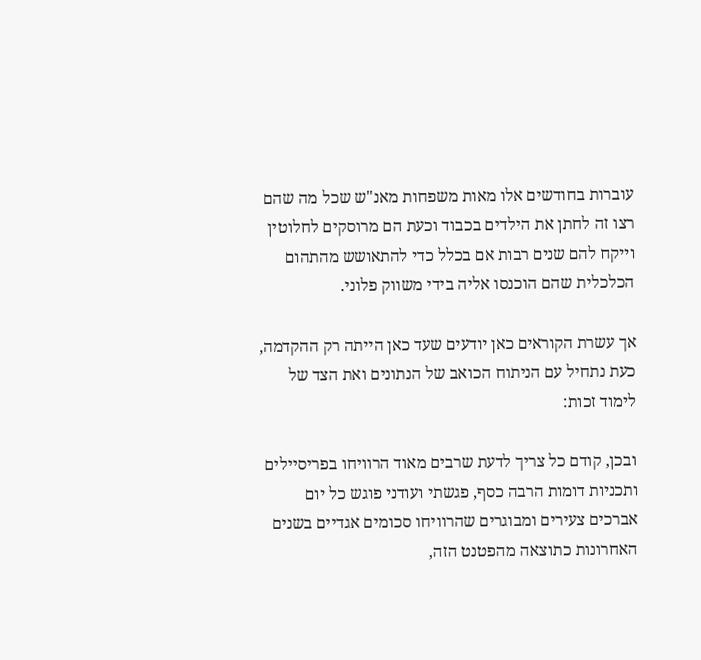עוברות בחודשים אלו מאות משפחות מאנ"ש שכל מה שהם רצו זה לחתן את הילדים בכבוד וכעת הם מרוסקים לחלוטין וייקח להם שנים רבות אם בכלל כדי להתאושש מהתהום הכלכלית שהם הוכנסו אליה בידי משווק פלוני.

אך עשרת הקוראים כאן יודעים שעד כאן הייתה רק ההקדמה, כעת נתחיל עם הניתוח הכואב של הנתונים ואת הצד של לימוד זכות:

ובכן, קודם כל צריך לדעת שרבים מאוד הרוויחו בפריסיילים ותכניות דומות הרבה כסף, פגשתי ועודני פוגש כל יום אברכים צעירים ומבוגרים שהרוויחו סכומים אגדיים בשנים האחרונות כתוצאה מהפטנט הזה,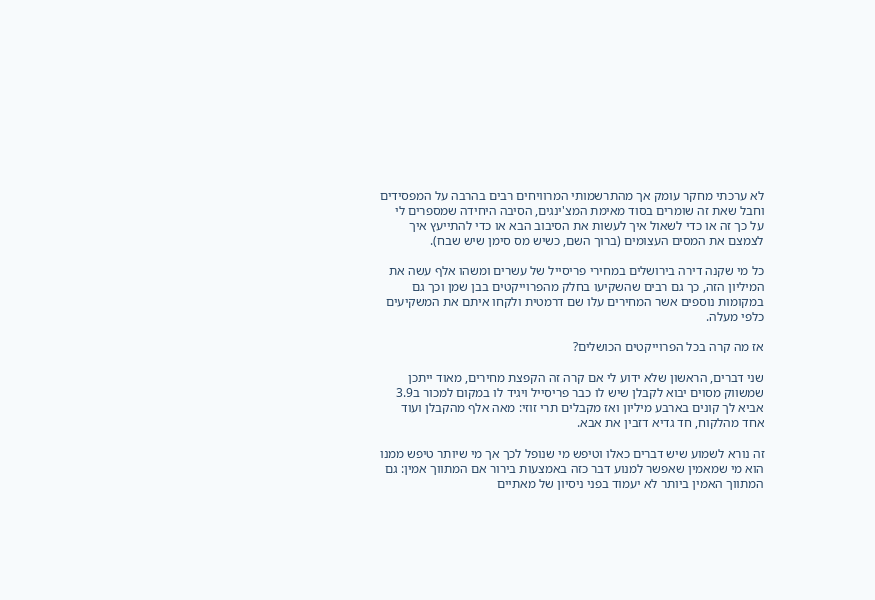לא ערכתי מחקר עומק אך מהתרשמותי המרוויחים רבים בהרבה על המפסידים וחבל שאת זה שומרים בסוד מאימת המצ'ינגים, הסיבה היחידה שמספרים לי על כך זה או כדי לשאול איך לעשות את הסיבוב הבא או כדי להתייעץ איך לצמצם את המסים העצומים (ברוך השם, כשיש מס סימן שיש שבח).

כל מי שקנה דירה בירושלים במחירי פריסייל של עשרים ומשהו אלף עשה את המיליון הזה, כך גם רבים שהשקיעו בחלק מהפרוייקטים בבן שמן וכך גם במקומות נוספים אשר המחירים עלו שם דרמטית ולקחו איתם את המשקיעים כלפי מעלה.

אז מה קרה בכל הפרוייקטים הכושלים?

שני דברים, הראשון שלא ידוע לי אם קרה זה הקפצת מחירים, מאוד ייתכן שמשווק מסוים יבוא לקבלן שיש לו כבר פריסייל ויגיד לו במקום למכור ב3.9 אביא לך קונים בארבע מיליון ואז מקבלים תרי זוזי: מאה אלף מהקבלן ועוד אחד מהלקוח, חד גדיא דזבין את אבא.

זה נורא לשמוע שיש דברים כאלו וטיפש מי שנופל לכך אך מי שיותר טיפש ממנו הוא מי שמאמין שאפשר למנוע דבר כזה באמצעות בירור אם המתווך אמין: גם המתווך האמין ביותר לא יעמוד בפני ניסיון של מאתיים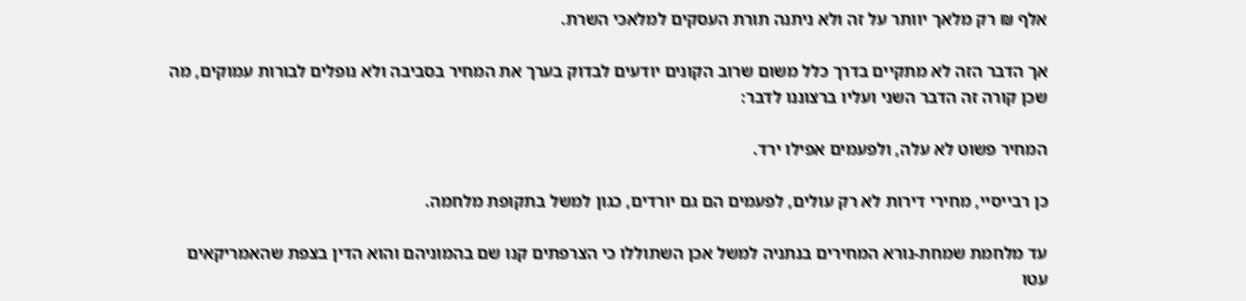אלף ₪ רק מלאך יוותר על זה ולא ניתנה תורת העסקים למלאכי השרת.

אך הדבר הזה לא מתקיים בדרך כלל משום שרוב הקונים יודעים לבדוק בערך את המחיר בסביבה ולא נופלים לבורות עמוקים, מה שכן קורה זה הדבר השני ועליו ברצוננו לדבר:

המחיר פשוט לא עלה, ולפעמים אפילו ירד.

כן רבייסיי, מחירי דירות לא רק עולים, לפעמים הם גם יורדים, כגון למשל בתקופת מלחמה.

עד מלחמת שמחת-נורא המחירים בנתניה למשל אכן השתוללו כי הצרפתים קנו שם בהמוניהם והוא הדין בצפת שהאמריקאים עטו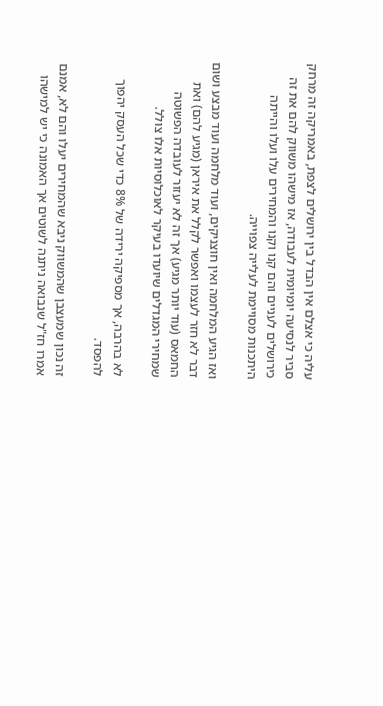עליה כי אצלם אין הבדל בין ירושלים לצפת, באמריקה זה מרחק סביר לנסיעה יומיומית לעבודה, אז מישהו משווק להם את זה כירושלים לעניים והם קנו וקנו והמחירים עלו ועלו והייתה היתכנות מסויימת לעלייה צפוייה.

ואז הגיע המלחמה ואין חוצניקים, ועוד מלחמה ועוד מבצע ושום דבר לא חזר לעצמו ואפשר לקלל את איראן (מגיע להם) ואת החמאס (עוד יותר מגיע) אך זה לא יעזור לעובדה הפשוטה שמחירי המגדלים שיועדו בעיקר לאוכלוסיות אלו צולל.

לא בהרבה, אך מספיקה ירידה של 8% כדי שכל העסק יהפוך להפסד.

זה נכון שמעצבן שהמשווק ניבא שהמחירים יעלו והם לא, אמנם אמרו חז"ל שנבואה ניתנה לשוטים אך האמונה כי יש למישהו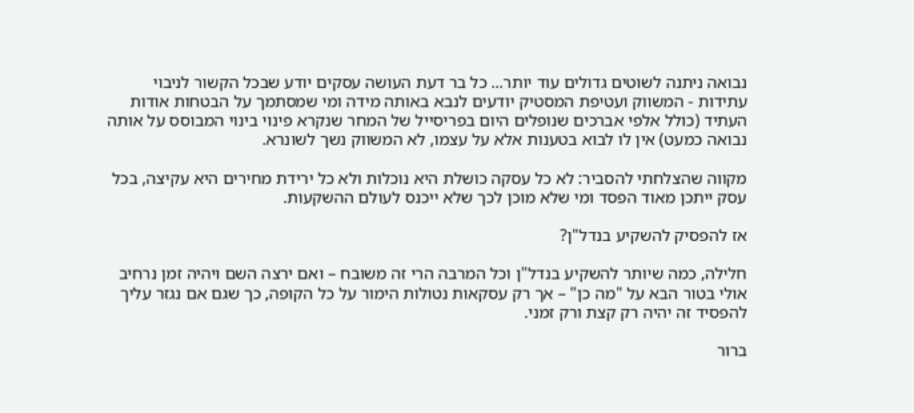נבואה ניתנה לשוטים גדולים עוד יותר... כל בר דעת העושה עסקים יודע שבכל הקשור לניבוי עתידות - המשווק ועטיפת המסטיק יודעים לנבא באותה מידה ומי שמסתמך על הבטחות אודות העתיד (כולל אלפי אברכים שנופלים היום בפריסייל של המחר שנקרא פינוי בינוי המבוסס על אותה נבואה כמעט) אין לו לבוא בטענות אלא על עצמו, לא המשווק נשך לשונרא.

מקווה שהצלחתי להסביר: לא כל עסקה כושלת היא נוכלות ולא כל ירידת מחירים היא עקיצה, בכל עסק ייתכן מאוד הפסד ומי שלא מוכן לכך שלא ייכנס לעולם ההשקעות.

אז להפסיק להשקיע בנדל"ן?

חלילה, כמה שיותר להשקיע בנדל"ן וכל המרבה הרי זה משובח – ואם ירצה השם ויהיה זמן נרחיב אולי בטור הבא על "מה כן" – אך רק עסקאות נטולות הימור על כל הקופה, כך שגם אם נגזר עליך להפסיד זה יהיה רק קצת ורק זמני.

ברור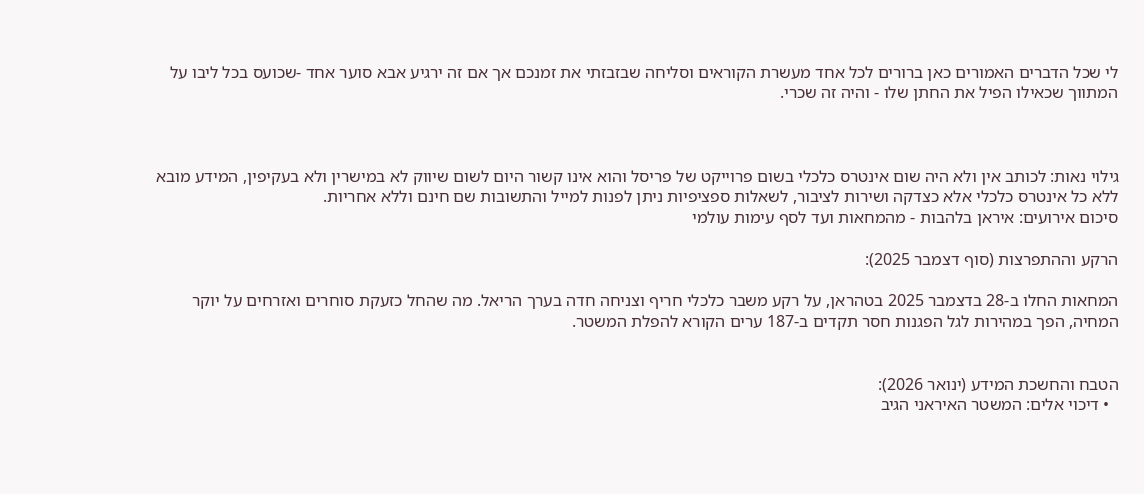לי שכל הדברים האמורים כאן ברורים לכל אחד מעשרת הקוראים וסליחה שבזבזתי את זמנכם אך אם זה ירגיע אבא סוער אחד -שכועס בכל ליבו על המתווך שכאילו הפיל את החתן שלו - והיה זה שכרי.



גילוי נאות: לכותב אין ולא היה שום אינטרס כלכלי בשום פרוייקט של פריסל והוא אינו קשור היום לשום שיווק לא במישרין ולא בעקיפין, המידע מובא ללא כל אינטרס כלכלי אלא כצדקה ושירות לציבור, לשאלות ספציפיות ניתן לפנות למייל והתשובות שם חינם וללא אחריות.
סיכום אירועים: איראן בלהבות - מהמחאות ועד לסף עימות עולמי

הרקע וההתפרצות (סוף דצמבר 2025):

המחאות החלו ב-28 בדצמבר 2025 בטהראן, על רקע משבר כלכלי חריף וצניחה חדה בערך הריאל. מה שהחל כזעקת סוחרים ואזרחים על יוקר המחיה, הפך במהירות לגל הפגנות חסר תקדים ב-187 ערים הקורא להפלת המשטר.


הטבח והחשכת המידע (ינואר 2026):
  • דיכוי אלים: המשטר האיראני הגיב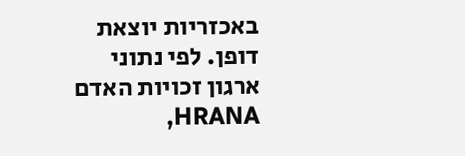באכזריות יוצאת דופן. לפי נתוני ארגון זכויות האדם HRANA,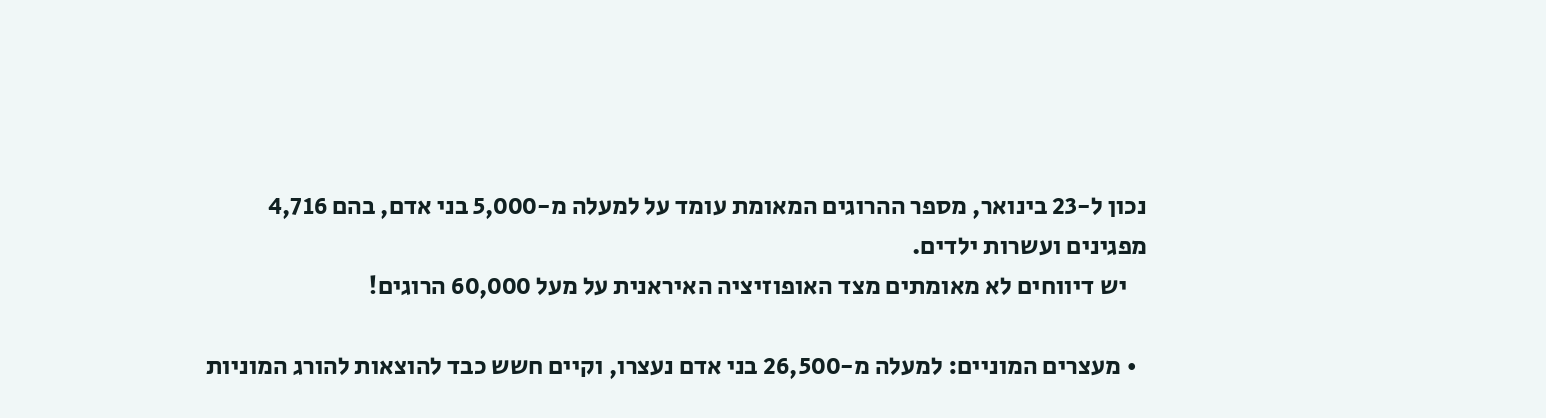נכון ל-23 בינואר, מספר ההרוגים המאומת עומד על למעלה מ-5,000 בני אדם, בהם 4,716 מפגינים ועשרות ילדים.
    יש דיווחים לא מאומתים מצד האופוזיציה האיראנית על מעל 60,000 הרוגים!

  • מעצרים המוניים: למעלה מ-26,500 בני אדם נעצרו, וקיים חשש כבד להוצאות להורג המוניות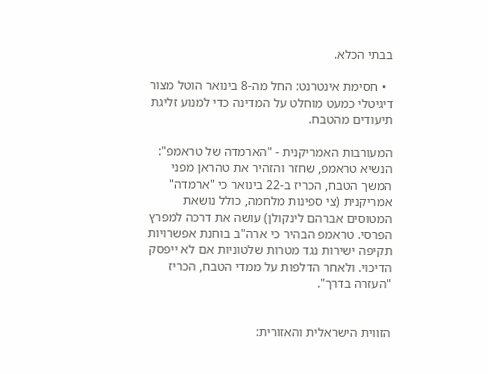בבתי הכלא.

  • חסימת אינטרנט: החל מה-8 בינואר הוטל מצור דיגיטלי כמעט מוחלט על המדינה כדי למנוע זליגת תיעודים מהטבח.

המעורבות האמריקנית - "הארמדה של טראמפ":
הנשיא טראמפ, שחזר והזהיר את טהראן מפני המשך הטבח, הכריז ב-22 בינואר כי "ארמדה" אמריקנית (צי ספינות מלחמה, כולל נושאת המטוסים אברהם לינקולן) עושה את דרכה למפרץ הפרסי. טראמפ הבהיר כי ארה"ב בוחנת אפשרויות תקיפה ישירות נגד מטרות שלטוניות אם לא ייפסק הדיכוי. ולאחר הדלפות על ממדי הטבח, הכריז "העזרה בדרך".


הזווית הישראלית והאזורית: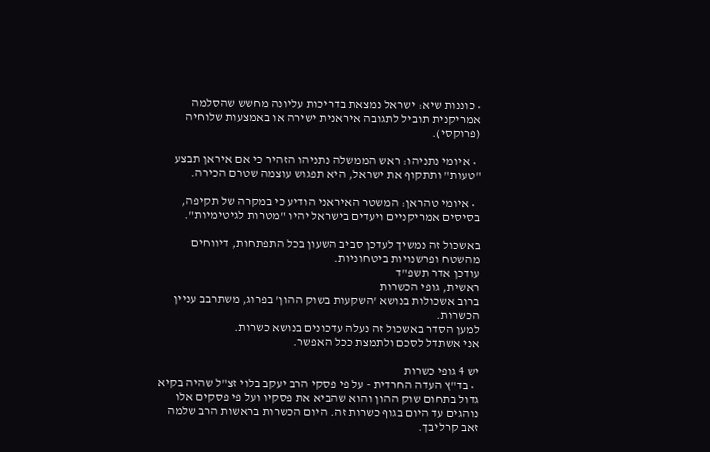• כוננות שיא: ישראל נמצאת בדריכות עליונה מחשש שהסלמה אמריקנית תוביל לתגובה איראנית ישירה או באמצעות שלוחיה (פרוקסי).

  • איומי נתניהו: ראש הממשלה נתניהו הזהיר כי אם איראן תבצע "טעות" ותתקוף את ישראל, היא תפגוש עוצמה שטרם הכירה.

  • איומי טהראן: המשטר האיראני הודיע כי במקרה של תקיפה, בסיסים אמריקניים ויעדים בישראל יהיו "מטרות לגיטימיות".

באשכול זה נמשיך לעדכן סביב השעון בכל התפתחות, דיווחים מהשטח ופרשנויות ביטחוניות.
עודכן אדר תשפ"ד
ראשית, גופי הכשרות
ברוב אשכולות בנושא 'השקעות בשוק ההון' בפרוג, משתרבב עניין הכשרות.
למען הסדר באשכול זה נעלה עדכונים בנושא כשרות.
אני אשתדל לסכם ולתמצת ככל האפשר.

יש 4 גופי כשרות
  • בד"ץ העדה החרדית - על פי פסקי הרב יעקב בלוי זצ"ל שהיה בקיא גדול בתחום שוק ההון והוא שהביא את פסקיו ועל פי פסקים אלו נוהגים עד היום בגוף כשרות זה. היום הכשרות בראשות הרב שלמה זאב קרליבך.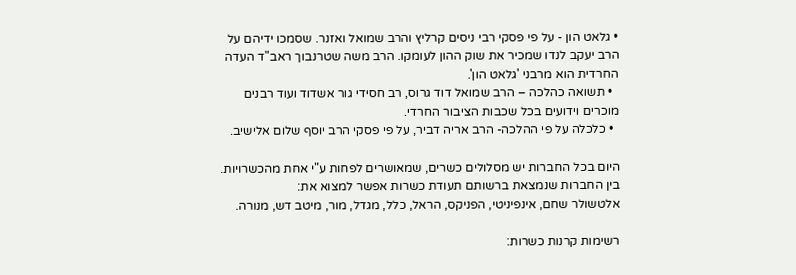• גלאט הון - על פי פסקי רבי ניסים קרליץ והרב שמואל ואזנר. שסמכו ידיהם על הרב יעקב לנדו שמכיר את שוק ההון לעומקו. הרב משה שטרנבוך ראב"ד העדה החרדית הוא מרבני 'גלאט הון'.
  • תשואה כהלכה – הרב שמואל דוד גרוס, רב חסידי גור אשדוד ועוד רבנים מוכרים וידועים בכל שכבות הציבור החרדי.
  • כלכלה על פי ההלכה- הרב אריה דביר, על פי פסקי הרב יוסף שלום אלישיב.

היום בכל החברות יש מסלולים כשרים, שמאושרים לפחות ע"י אחת מהכשרויות.
בין החברות שנמצאת ברשותם תעודת כשרות אפשר למצוא את:
אלטשולר שחם, אינפיניטי, הפניקס, הראל, כלל, מגדל, מור, מיטב דש, מנורה.

רשימות קרנות כשרות: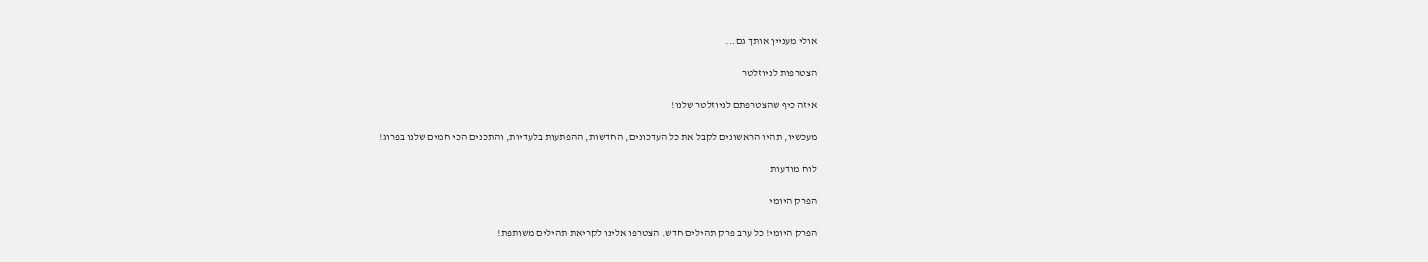אולי מעניין אותך גם...

הצטרפות לניוזלטר

איזה כיף שהצטרפתם לניוזלטר שלנו!

מעכשיו, תהיו הראשונים לקבל את כל העדכונים, החדשות, ההפתעות בלעדיות, והתכנים הכי חמים שלנו בפרוג!

לוח מודעות

הפרק היומי

הפרק היומי! כל ערב פרק תהילים חדש. הצטרפו אלינו לקריאת תהילים משותפת!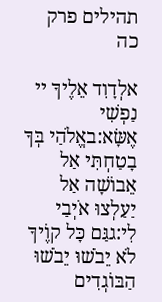תהילים פרק כה

אלְדָוִד אֵלֶיךָ יי נַפְשִׁי אֶשָּׂא:באֱלֹהַי בְּךָ בָטַחְתִּי אַל אֵבוֹשָׁה אַל יַעַלְצוּ אֹיְבַי לִי:גגַּם כָּל קוֶֹיךָ לֹא יֵבֹשׁוּ יֵבֹשׁוּ הַבּוֹגְדִים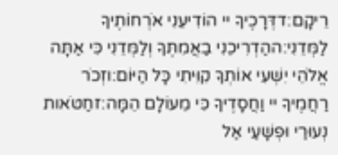רֵיקָם:דדְּרָכֶיךָ יי הוֹדִיעֵנִי אֹרְחוֹתֶיךָ לַמְּדֵנִי:ההַדְרִיכֵנִי בַאֲמִתֶּךָ וְלַמְּדֵנִי כִּי אַתָּה אֱלֹהֵי יִשְׁעִי אוֹתְךָ קִוִּיתִי כָּל הַיּוֹם:וזְכֹר רַחֲמֶיךָ יי וַחֲסָדֶיךָ כִּי מֵעוֹלָם הֵמָּה:זחַטֹּאות נְעוּרַי וּפְשָׁעַי אַל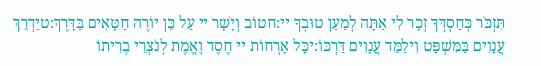תִּזְכֹּר כְּחַסְדְּךָ זְכָר לִי אַתָּה לְמַעַן טוּבְךָ יי:חטוֹב וְיָשָׁר יי עַל כֵּן יוֹרֶה חַטָּאִים בַּדָּרֶךְ:טיַדְרֵךְ עֲנָוִים בַּמִּשְׁפָּט וִילַמֵּד עֲנָוִים דַּרְכּוֹ:יכָּל אָרְחוֹת יי חֶסֶד וֶאֱמֶת לְנֹצְרֵי בְרִיתוֹ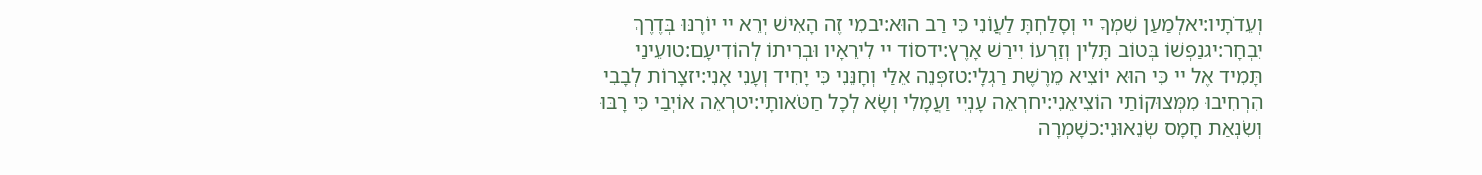וְעֵדֹתָיו:יאלְמַעַן שִׁמְךָ יי וְסָלַחְתָּ לַעֲוֹנִי כִּי רַב הוּא:יבמִי זֶה הָאִישׁ יְרֵא יי יוֹרֶנּוּ בְּדֶרֶךְ יִבְחָר:יגנַפְשׁוֹ בְּטוֹב תָּלִין וְזַרְעוֹ יִירַשׁ אָרֶץ:ידסוֹד יי לִירֵאָיו וּבְרִיתוֹ לְהוֹדִיעָם:טועֵינַי תָּמִיד אֶל יי כִּי הוּא יוֹצִיא מֵרֶשֶׁת רַגְלָי:טזפְּנֵה אֵלַי וְחָנֵּנִי כִּי יָחִיד וְעָנִי אָנִי:יזצָרוֹת לְבָבִי הִרְחִיבוּ מִמְּצוּקוֹתַי הוֹצִיאֵנִי:יחרְאֵה עָנְיִי וַעֲמָלִי וְשָׂא לְכָל חַטֹּאותָי:יטרְאֵה אוֹיְבַי כִּי רָבּוּ וְשִׂנְאַת חָמָס שְׂנֵאוּנִי:כשָׁמְרָה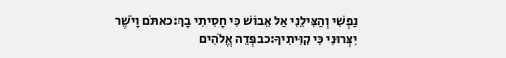נַפְשִׁי וְהַצִּילֵנִי אַל אֵבוֹשׁ כִּי חָסִיתִי בָךְ:כאתֹּם וָיֹשֶׁר יִצְּרוּנִי כִּי קִוִּיתִיךָ:כבפְּדֵה אֱלֹהִים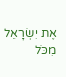אֶת יִשְׂרָאֵל מִכֹּל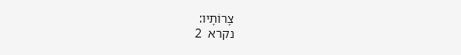צָרוֹתָיו:
נקרא  2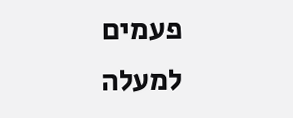פעמים
למעלה